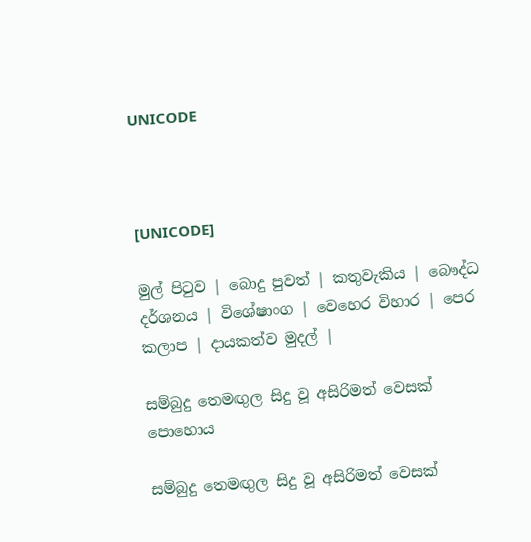UNICODE



[UNICODE]

මුල් පිටුව | බොදු පුවත් | කතුවැකිය | බෞද්ධ දර්ශනය | විශේෂාංග | වෙහෙර විහාර | පෙර කලාප | දායකත්ව මුදල් |

සම්බුදු තෙමඟුල සිදු වූ අසිරිමත් වෙසක් පොහොය

සම්බුදු තෙමඟුල සිදු වූ අසිරිමත් වෙසක්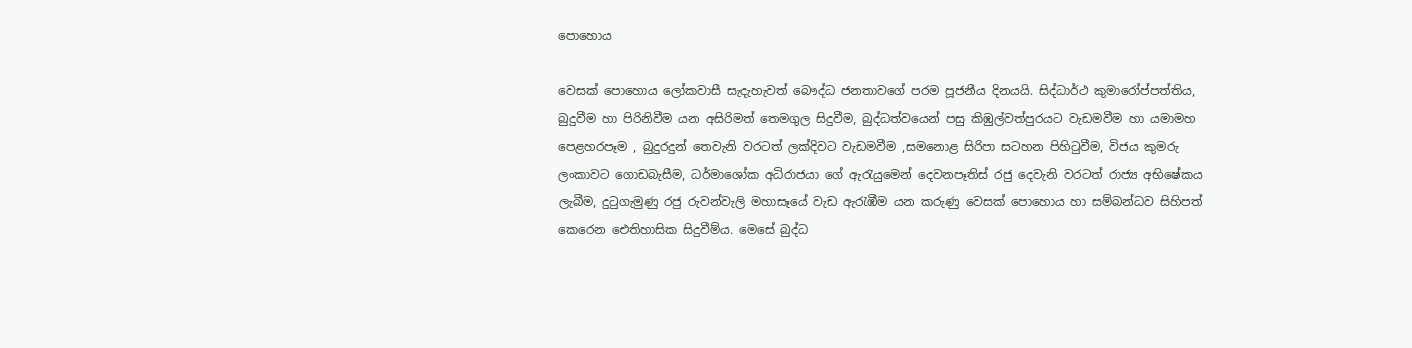පොහොය

වෙසක් පොහොය ලෝකවාසී සැදැහැවත් බෞද්ධ ජනතාවගේ පරම පූජනීය දිනයයි. සිද්ධාර්ථ කුමාරෝප්පත්තිය, බුදුවීම හා පිරිනිවීම යන අසිරිමත් තෙමගුල සිදුවීම, බුද්ධත්වයෙන් පසු කිඹුල්වත්පුරයට වැඩමවීම හා යමාමහ පෙළහරපෑම , බුදුරදුන් තෙවැනි වරටත් ලක්දිවට වැඩමවීම ,සමනොළ සිරිපා සටහන පිහිටුවීම, විජය කුමරු ලංකාවට ගොඩබැසීම, ධර්මාශෝක අධිරාජයා ගේ ඇරැයුමෙන් දෙවනපෑතිස් රජු දෙවැනි වරටත් රාජ්‍ය අභිෂේකය ලැබීම, දුටුගැමුණු රජු රුවන්වැලි මහාසෑයේ වැඩ ඇරැඹීම යන කරුණු වෙසක් පොහොය හා සම්බන්ධව සිහිපත් කෙරෙන ඓතිහාසික සිදුවීම්ය. මෙසේ බුද්ධ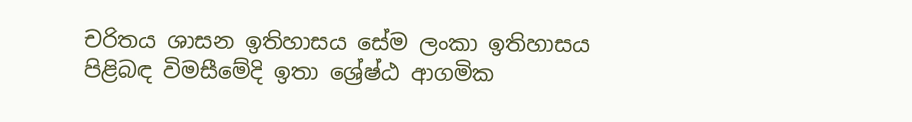චරිතය ශාසන ඉතිහාසය සේම ලංකා ඉතිහාසය පිළිබඳ විමසීමේදි ඉතා ශ්‍රේෂ්ඨ ආගමික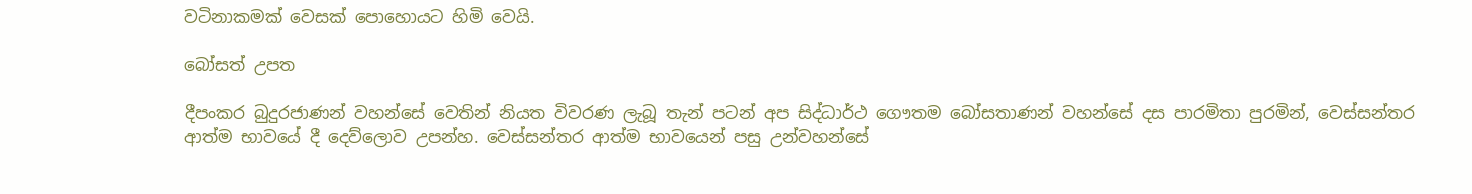වටිනාකමක් වෙසක් පොහොයට හිමි වෙයි.

බෝසත් උපත

දීපංකර බුදුරජාණන් වහන්සේ වෙතින් නියත විවරණ ලැබූ තැන් පටන් අප සිද්ධාර්ථ ගෞතම බෝසතාණන් වහන්සේ දස පාරමිතා පුරමින්, වෙස්සන්තර ආත්ම භාවයේ දී දෙව්ලොව උපන්හ. වෙස්සන්තර ආත්ම භාවයෙන් පසු උන්වහන්සේ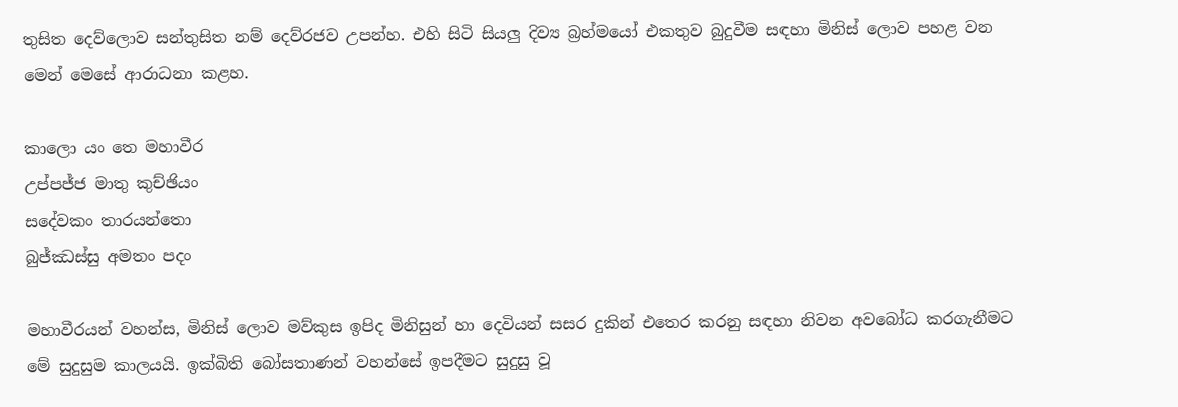තුසිත දෙව්ලොව සන්තුසිත නම් දෙව්රජව උපන්හ. එහි සිටි සියලු දිව්‍ය බ්‍රහ්මයෝ එකතුව බුදුවීම සඳහා මිනිස් ලොව පහළ වන මෙන් මෙසේ ආරාධනා කළහ.

කාලො යං තෙ මහාවීර
උප්පජ්ජ මාතු කුච්ඡියං
සදේවකං තාරයන්තො
බුජ්ඣස්සු අමතං පදං

මහාවීරයන් වහන්ස, මිනිස් ලොව මව්කුස ඉපිද මිනිසුන් හා දෙවියන් සසර දුකින් එතෙර කරනු සඳහා නිවන අවබෝධ කරගැනීමට මේ සුදුසුම කාලයයි. ඉක්බිති බෝසතාණන් වහන්සේ ඉපදීමට සුදුසු වූ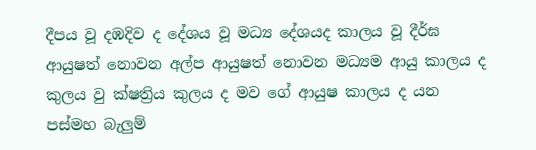දීපය වූ දඹදිව ද දේශය වූ මධ්‍ය දේශයද කාලය වූ දීර්ඝ ආයුෂත් නොවන අල්ප ආයුෂත් නොවන මධ්‍යම ආයු කාලය ද කුලය වු ක්ෂත්‍රිය කුලය ද මව ගේ ආයුෂ කාලය ද යන පස්මහ බැලුම්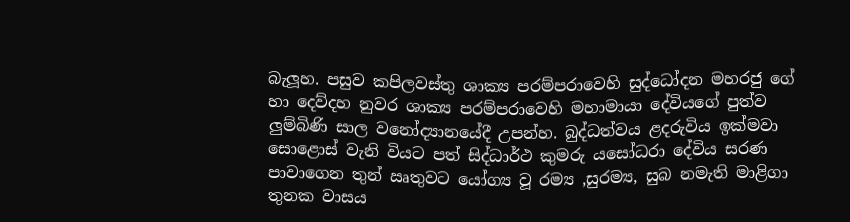බැලූහ. පසුව කපිලවස්තු ශාක්‍ය පරම්පරාවෙහි සුද්ධෝදන මහරජු ගේ හා දෙව්දහ නුවර ශාක්‍ය පරම්පරාවෙහි මහාමායා දේවියගේ පුත්ව ලුම්බිණි සාල වනෝද්‍යානයේදී උපන්හ. බුද්ධත්වය ළදරුවිය ඉක්මවා සොළොස් වැනි වියට පත් සිද්ධාර්ථ කුමරු යසෝධරා දේවිය සරණ පාවාගෙන තුන් ඍතුවට යෝග්‍ය වූ රම්‍ය ,සුරම්‍ය, සුබ නමැති මාළිගා තුනක වාසය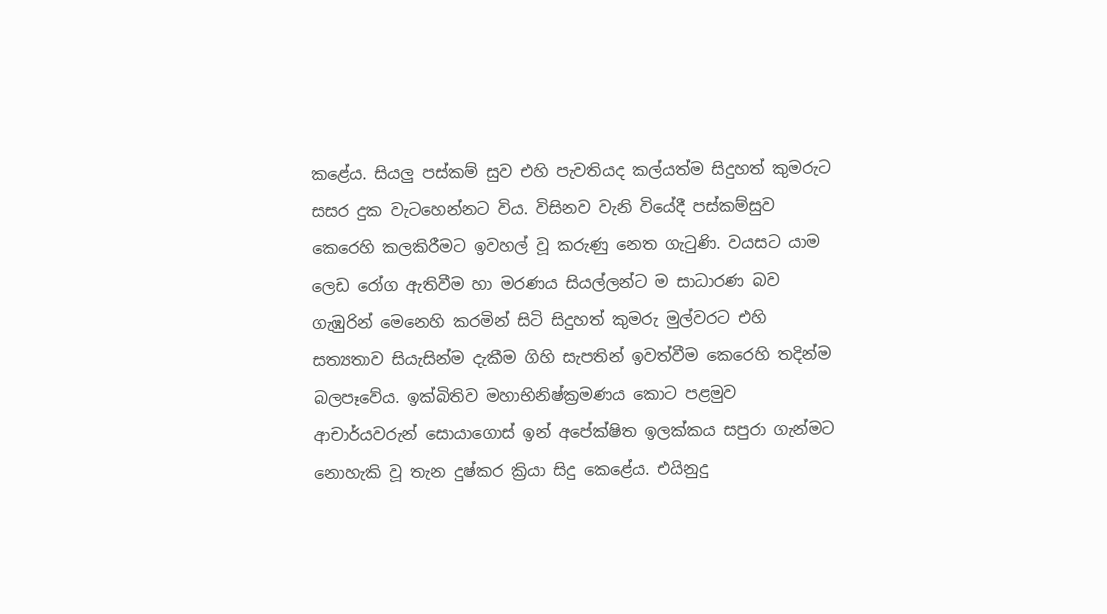කළේය. සියලු පස්කම් සුව එහි පැවතියද කල්යත්ම සිදුහත් කුමරුට සසර දුක වැටහෙන්නට විය. විසිනව වැනි වියේදී පස්කම්සුව කෙරෙහි කලකිරීමට ඉවහල් වූ කරුණු නෙත ගැටුණි. වයසට යාම ලෙඩ රෝග ඇතිවීම හා මරණය සියල්ලන්ට ම සාධාරණ බව ගැඹුරින් මෙනෙහි කරමින් සිටි සිදුහත් කුමරු මුල්වරට එහි සත්‍යතාව සියැසින්ම දැකීම ගිහි සැපතින් ඉවත්වීම කෙරෙහි තදින්ම බලපෑවේය. ඉක්බිතිව මහාභිනිෂ්ක්‍රමණය කොට පළමුව ආචාර්යවරුන් සොයාගොස් ඉන් අපේක්ෂිත ඉලක්කය සපුරා ගැන්මට නොහැකි වූ තැන දුෂ්කර ක්‍රියා සිදු කෙළේය. එයිනුදු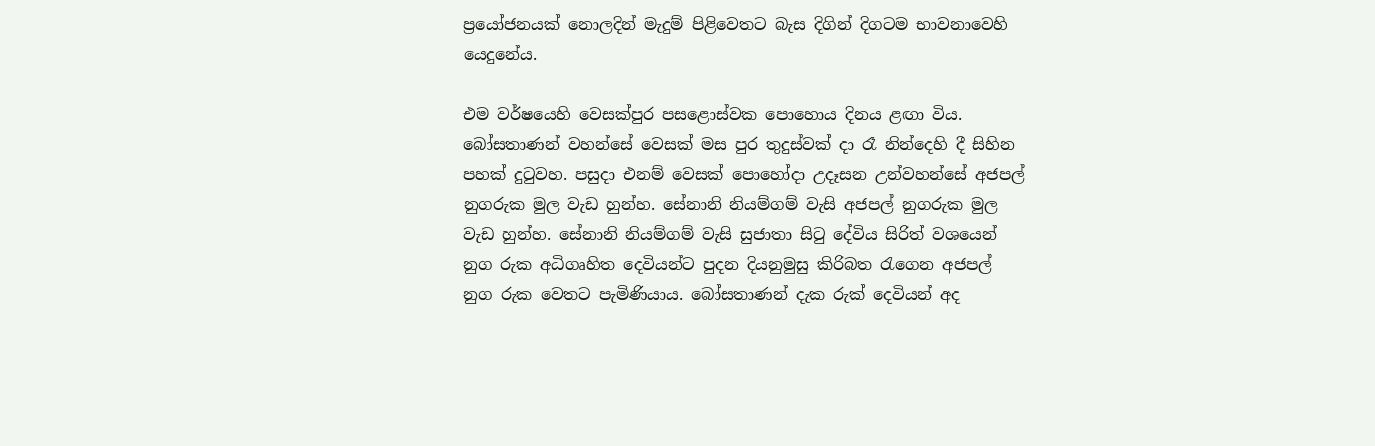ප්‍රයෝජනයක් නොලදින් මැදුම් පිළිවෙතට බැස දිගින් දිගටම භාවනාවෙහි යෙදුනේය.

එම වර්ෂයෙහි වෙසක්පුර පසළොස්වක පොහොය දිනය ළඟා විය. බෝසතාණන් වහන්සේ වෙසක් මස පුර තුදුස්වක් දා රෑ නින්දෙහි දී සිහින පහක් දුටුවහ. පසුදා එනම් වෙසක් පොහෝදා උදෑසන උන්වහන්සේ අජපල් නුගරුක මුල වැඩ හුන්හ. සේනානි නියම්ගම් වැසි අජපල් නුගරුක මුල වැඩ හුන්හ. සේනානි නියම්ගම් වැසි සුජාතා සිටු දේවිය සිරිත් වශයෙන් නුග රුක අධිගෘහිත දෙවියන්ට පුදන දියනුමුසු කිරිබත රැගෙන අජපල් නුග රුක වෙතට පැමිණියාය. බෝසතාණන් දැක රුක් දෙවියන් අද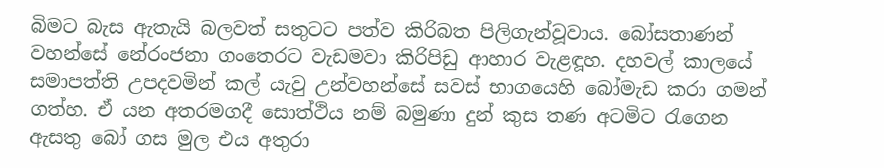බිමට බැස ඇතැයි බලවත් සතුටට පත්ව කිරිබත පිලිගැන්වූවාය. බෝසතාණන් වහන්සේ නේරංජනා ගංතෙරට වැඩමවා කිරිපිඩු ආහාර වැළඳූහ. දහවල් කාලයේ සමාපත්ති උපදවමින් කල් යැවු උන්වහන්සේ සවස් භාගයෙහි බෝමැඩ කරා ගමන් ගත්හ. ඒ යන අතරමගදී සොත්ථිය නම් බමුණා දුන් කුස තණ අටමිට රැගෙන ඇසතු බෝ ගස මුල එය අතුරා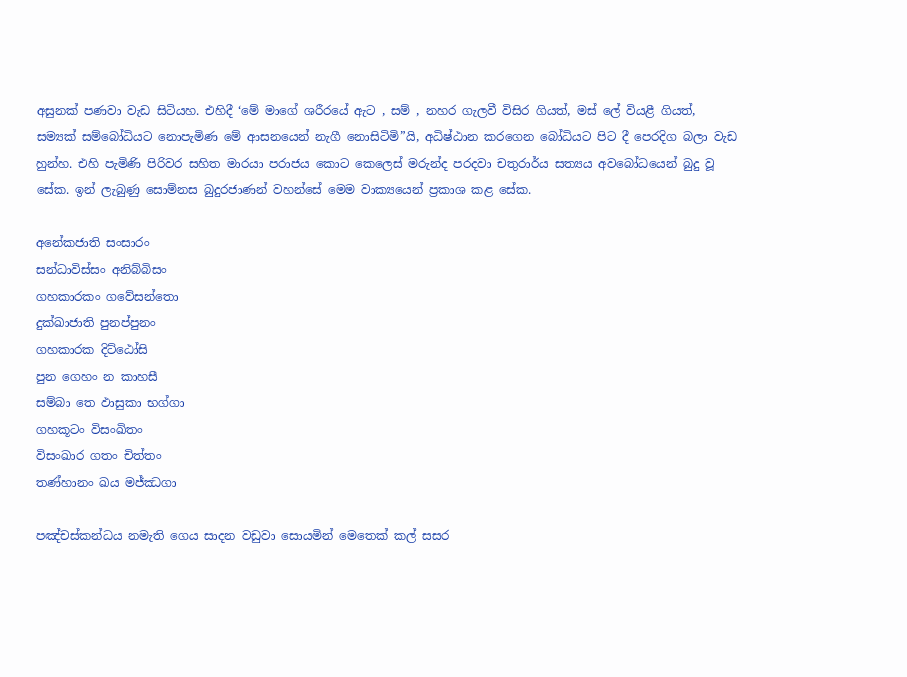අසුනක් පණවා වැඩ සිටියහ. එහිදී ‘මේ මාගේ ශරීරයේ ඇට , සම් , නහර ගැලවී විසිර ගියත්, මස් ලේ වියළී ගියත්, සම්‍යක් සම්බෝධියට නොපැමිණ මේ ආසනයෙන් නැගී නොසිටිමි”යි, අධිෂ්ඨාන කරගෙන බෝධියට පිට දී පෙරදිග බලා වැඩ හුන්හ. එහි පැමිණි පිරිවර සහිත මාරයා පරාජය කොට කෙලෙස් මරුන්ද පරදවා චතුරාර්ය සත්‍යය අවබෝධයෙන් බුදු වූ සේක. ඉන් ලැබුණු සොම්නස බුදුරජාණන් වහන්සේ මෙම වාක්‍යයෙන් ප්‍රකාශ කළ සේක.

අනේකජාති සංසාරං
සන්ධාවිස්සං අනිබ්බිසං
ගහකාරකං ගවේසන්තො
දුක්ඛාජාති පුනප්පුනං
ගහකාරක දිට්ඨෝසි
පුන ගෙහං න කාහසී
සම්බා තෙ ඵාසුකා භග්ගා
ගහකූටං විසංඛිතං
විසංඛාර ගතං චිත්තං
තණ්හානං ඛය මජ්ඣගා

පඤ්චස්කන්ධය නමැති ගෙය සාදන වඩුවා සොයමින් මෙතෙක් කල් සසර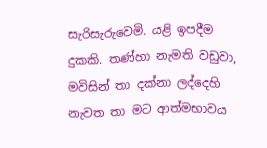සැරිසැරුවෙමි. යළි ඉපදීම දුකකි. තණ්හා නැමති වඩුවා, මවිසින් තා දක්නා ලද්දෙහි නැවත තා මට ආත්මභාවය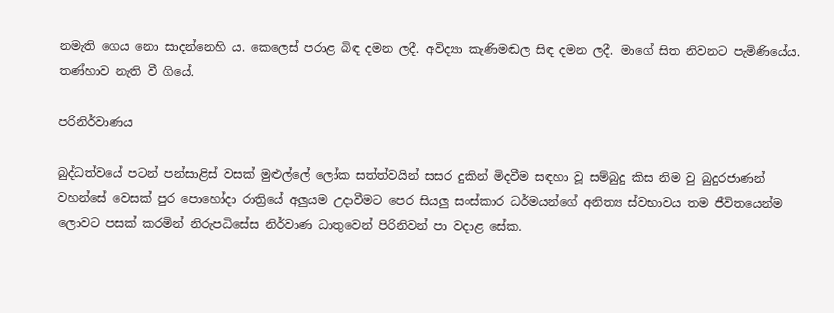නමැති ගෙය නො සාදන්නෙහි ය. කෙලෙස් පරාළ බිඳ දමන ලදී. අවිද්‍යා කැණිමඬල සිඳ දමන ලදී. මාගේ සිත නිවනට පැමිණියේය. තණ්හාව නැති වී ගියේ.

පරිනිර්වාණය

බුද්ධත්වයේ පටන් පන්සාළිස් වසක් මුළුල්ලේ ලෝක සත්ත්වයින් සසර දුකින් මිදවීම සඳහා වූ සම්බුදු කිස නිම වු බුදුරජාණන් වහන්සේ වෙසක් පුර පොහෝදා රාත්‍රියේ අලුයම උදාවීමට පෙර සියලු සංස්කාර ධර්මයන්ගේ අනිත්‍ය ස්වභාවය තම ජීවිතයෙන්ම ලොවට පසක් කරමින් නිරුපධිසේස නිර්වාණ ධාතුවෙන් පිරිනිවන් පා වදාළ සේක.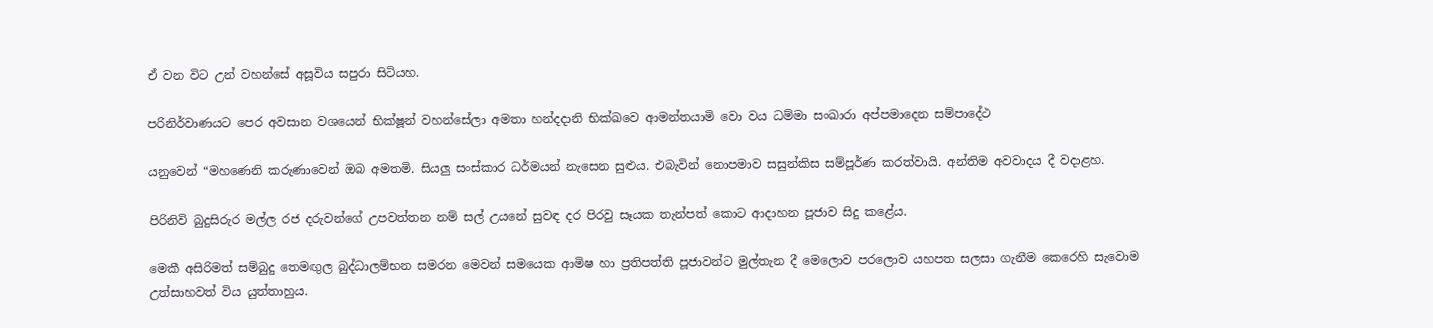ඒ වන විට උන් වහන්සේ අසූවිය සපුරා සිටියහ.

පරිනිර්වාණයට පෙර අවසාන වශයෙන් භික්ෂූන් වහන්සේලා අමතා හන්දදානි භික්ඛවෙ ආමන්තයාමි වො වය ධම්මා සංඛාරා අප්පමාදෙන සම්පාදේථ

යනුවෙන් “මහණෙනි කරුණාවෙන් ඔබ අමතමි. සියලු සංස්කාර ධර්මයන් නැසෙන සුළුය. එබැවින් නොපමාව සසුන්කිස සම්පූර්ණ කරත්වායි. අන්තිම අවවාදය දී වදාළහ.

පිරිනිවි බුදුසිරුර මල්ල රජ දරුවන්ගේ උපවත්තන නම් සල් උයනේ සුවඳ දර පිරවු සෑයක තැන්පත් කොට ආදාහන පූජාව සිදු කළේය.

මෙකී අසිරිමත් සම්බුදු තෙමඟුල බුද්ධාලම්භන සමරන මෙවන් සමයෙක ආමිෂ හා ප්‍රතිපත්ති පූජාවන්ට මුල්තැන දී මෙලොව පරලොව යහපත සලසා ගැනීම කෙරෙහි සැවොම උත්සාහවත් විය යුත්තාහුය.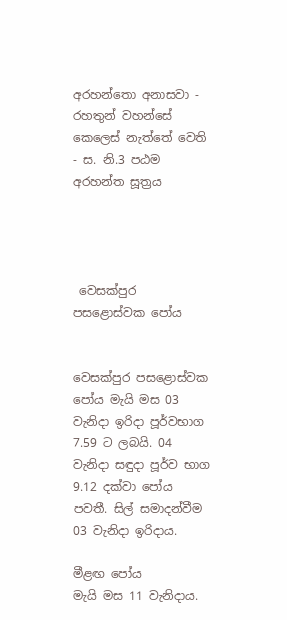අරහන්තො අනාසවා - රහතුන් වහන්සේ කෙලෙස් නැත්තේ වෙති - ස. නි.3 පඨම අරහන්ත සූත්‍රය




 වෙසක්පුර පසළොස්වක පෝය


වෙසක්පුර පසළොස්වක පෝය මැයි මස 03 වැනිදා ඉරිදා පූර්වභාග 7.59 ට ලබයි. 04 වැනිදා සඳුදා පූර්ව භාග 9.12 දක්වා පෝය පවතී. සිල් සමාදන්වීම 03 වැනිදා ඉරිදාය.

මීළඟ පෝය
මැයි මස 11 වැනිදාය.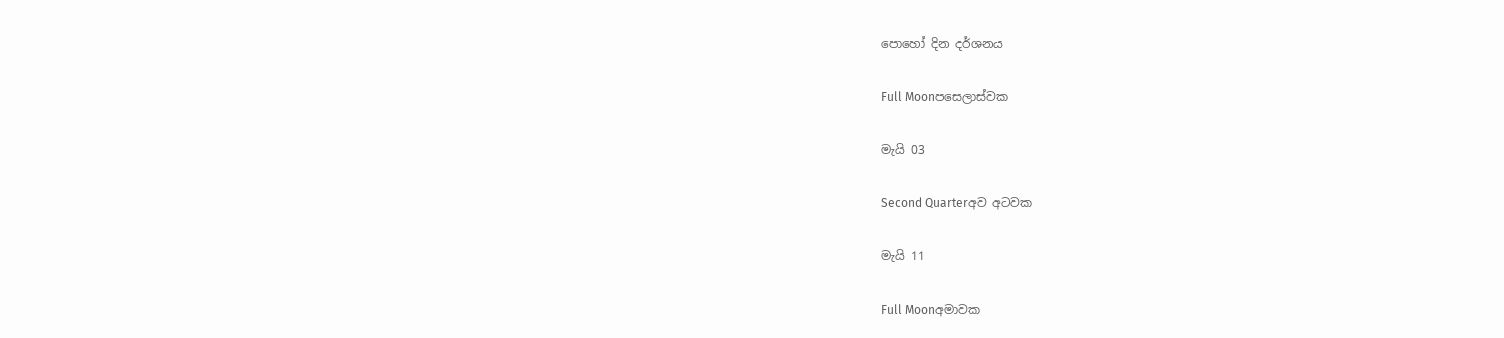පොහෝ දින දර්ශනය

Full Moonපසෙලාස්වක

මැයි 03

Second Quarterඅව අටවක

මැයි 11

Full Moonඅමාවක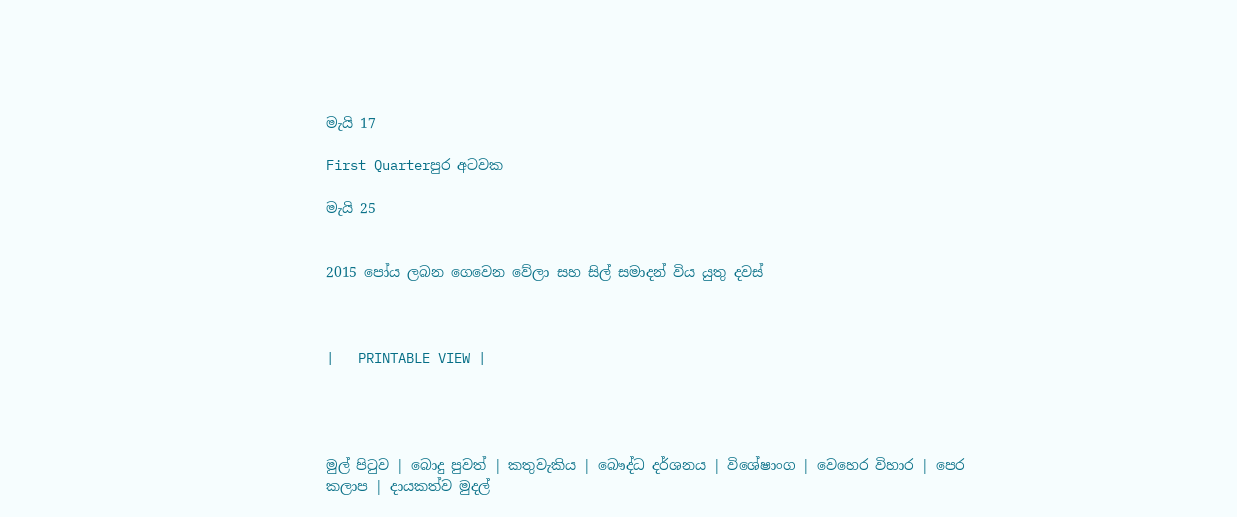මැයි 17

First Quarterපුර අටවක

මැයි 25


2015 පෝය ලබන ගෙවෙන වේලා සහ සිල් සමාදන් විය යුතු දවස්



|   PRINTABLE VIEW |




මුල් පිටුව | බොදු පුවත් | කතුවැකිය | බෞද්ධ දර්ශනය | විශේෂාංග | වෙහෙර විහාර | පෙර කලාප | දායකත්ව මුදල්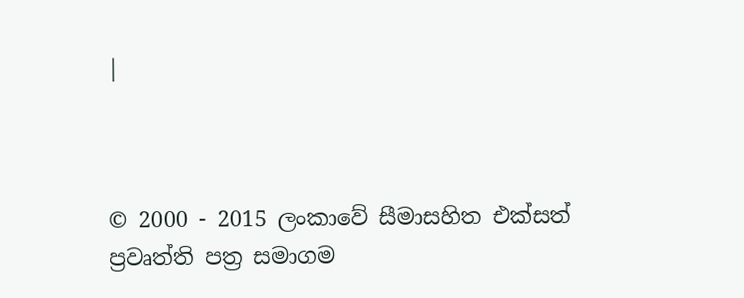|



© 2000 - 2015 ලංකාවේ සීමාසහිත එක්සත් ප්‍රවෘත්ති පත්‍ර සමාගම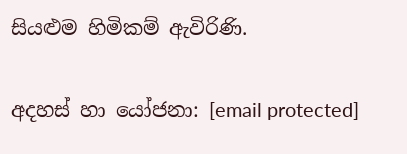සියළුම හිමිකම් ඇවිරිණි.

අදහස් හා යෝජනා: [email protected]